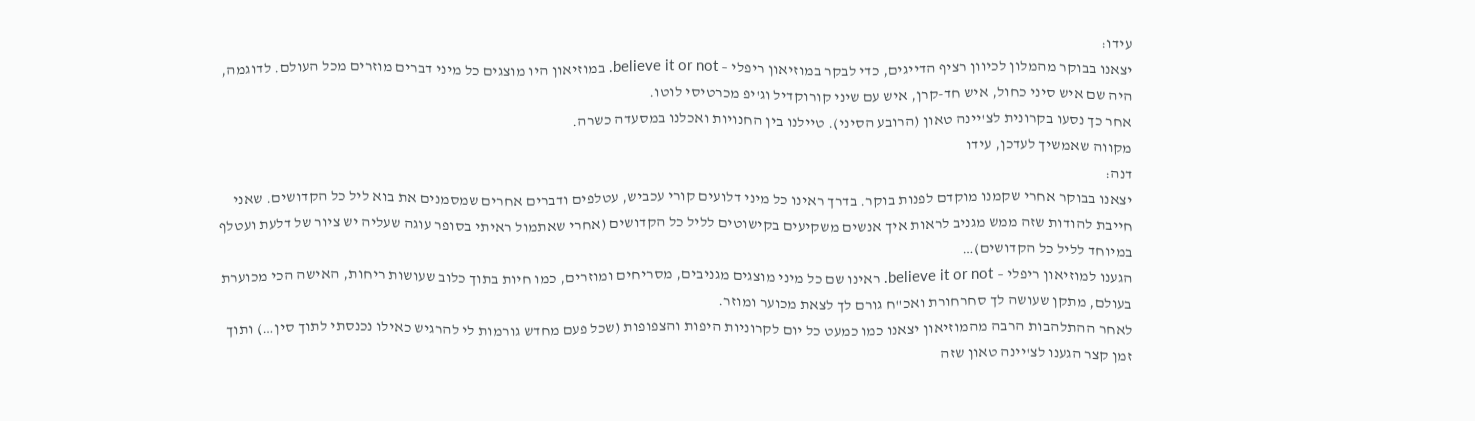עידו:
יצאנו בבוקר מהמלון לכיוון רציף הדייגים, כדי לבקר במוזיאון ריפלי – believe it or not. במוזיאון היו מוצגים כל מיני דברים מוזרים מכל העולם. לדוגמה, היה שם איש סיני כחול, איש חד-קרן, איש עם שיני קורוקדיל וג'יפ מכרטיסי לוטו.
אחר כך נסעו בקרונית לצ'יינה טאון (הרובע הסיני). טיילנו בין החנויות ואכלנו במסעדה כשרה.
מקווה שאמשיך לעדכן, עידו
דנה:
יצאנו בבוקר אחרי שקמנו מוקדם לפנות בוקר. בדרך ראינו כל מיני דלועים קורי עכביש, עטלפים ודברים אחרים שמסמנים את בוא ליל כל הקדושים. שאני חייבת להודות שזה ממש מגניב לראות איך אנשים משקיעים בקישוטים לליל כל הקדושים (אחרי שאתמול ראיתי בסופר עוגה שעליה יש ציור של דלעת ועטלף במיוחד לליל כל הקדושים)…
הגענו למוזיאון ריפלי – believe it or not. ראינו שם כל מיני מוצגים מגניבים, מסריחים ומוזרים, כמו חיות בתוך כלוב שעושות ריחות, האישה הכי מכוערת בעולם, מתקן שעושה לך סחרחורת ואכ"ח גורם לך לצאת מכוער ומוזר.
לאחר ההתלהבות הרבה מהמוזיאון יצאנו כמו כמעט כל יום לקרוניות היפות והצפופות (שכל פעם מחדש גורמות לי להרגיש כאילו נכנסתי לתוך סין…) ותוך זמן קצר הגענו לצ'יינה טאון שזה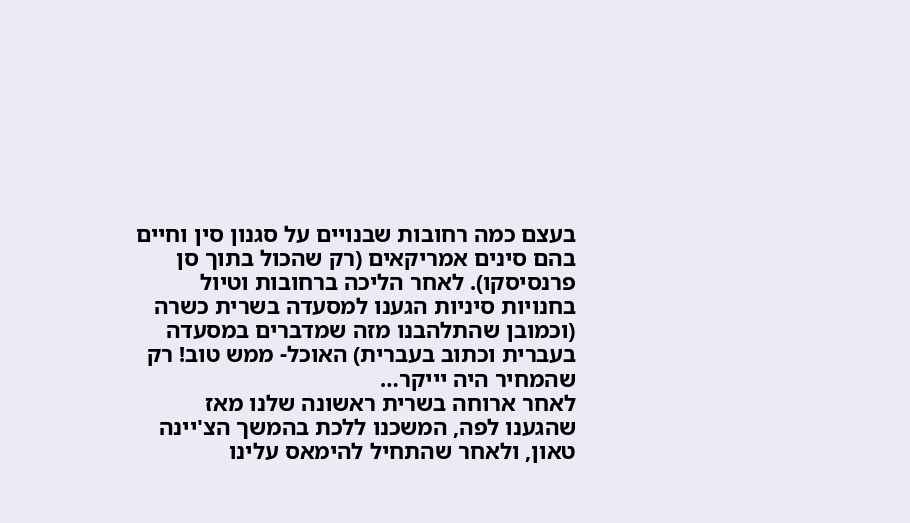בעצם כמה רחובות שבנויים על סגנון סין וחיים בהם סינים אמריקאים (רק שהכול בתוך סן פרנסיסקו). לאחר הליכה ברחובות וטיול בחנויות סיניות הגענו למסעדה בשרית כשרה (וכמובן שהתלהבנו מזה שמדברים במסעדה בעברית וכתוב בעברית) האוכל- ממש טוב! רק שהמחיר היה יייקר…
לאחר ארוחה בשרית ראשונה שלנו מאז שהגענו לפה, המשכנו ללכת בהמשך הצ'יינה טאון, ולאחר שהתחיל להימאס עלינו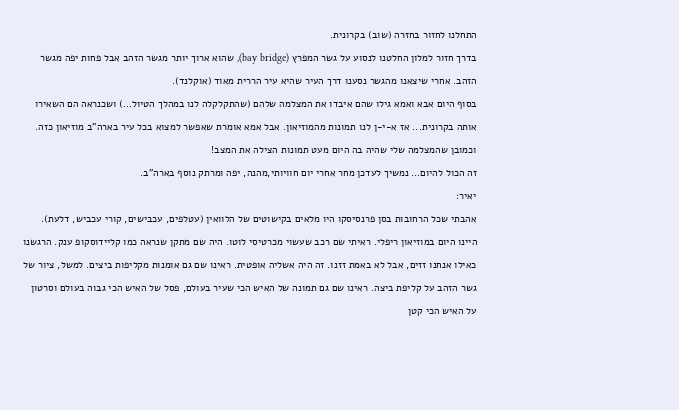התחלנו לחזור בחזרה (שוב) בקרונית.
בדרך חזור למלון החלטנו לנסוע על גשר המפרץ (bay bridge), שהוא ארוך יותר מגשר הזהב אבל פחות יפה מגשר הזהב. אחרי שיצאנו מהגשר נסענו דרך העיר שהיא עיר הררית מאוד (אוקלנד).
בסוף היום אבא ואמא גילו שהם איבדו את המצלמה שלהם (שהתקלקלה לנו במהלך הטיול…) ושכנראה הם השאירו אותה בקרונית... אז א-י-ן לנו תמונות מהמוזיאון. אבל אמא אומרת שאפשר למצוא בכל עיר בארה"ב מוזיאון כזה. וכמובן שהמצלמה שלי שהיה בה היום מעט תמונות הצילה את המצב!
זה הכול להיום… נמשיך לעדכן מחר אחרי יום חוויותי,מהנה, יפה ומרתק נוסף בארה"ב.
יאיר:
אהבתי שכל הרחובות בסן פרנסיסקו היו מלאים בקישוטים של הלוואין (עטלפים, עכבישים, קורי עכביש, דלעת).
היינו היום במוזיאון ריפלי. ראיתי שם רכב שעשוי מכרטיסי לוטו. היה שם מתקן שנראה כמו קליידוסקופ ענק. הרגשנו כאילו אנחנו זזים, אבל לא באמת זזנו. זה היה אשליה אופטית. ראינו שם גם אומנות מקליפות ביצים. למשל, ציור של גשר הזהב על קליפת ביצה. ראינו שם גם תמונה של האיש הכי שעיר בעולם, פסל של האיש הכי גבוה בעולם וסרטון על האיש הכי קטן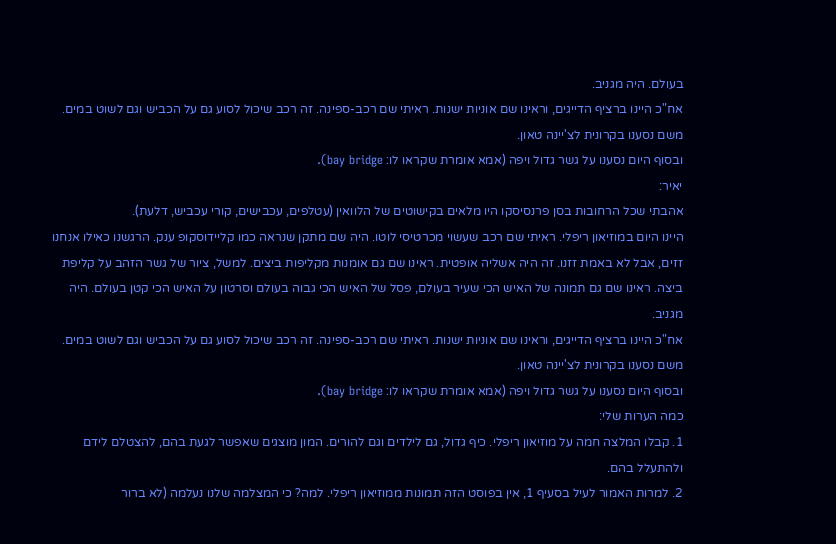בעולם. היה מגניב.
אח"כ היינו ברציף הדייגים, וראינו שם אוניות ישנות. ראיתי שם רכב-ספינה. זה רכב שיכול לסוע גם על הכביש וגם לשוט במים.
משם נסענו בקרונית לצ'יינה טאון.
ובסוף היום נסענו על גשר גדול ויפה (אמא אומרת שקראו לו: bay bridge).
יאיר:
אהבתי שכל הרחובות בסן פרנסיסקו היו מלאים בקישוטים של הלוואין (עטלפים, עכבישים, קורי עכביש, דלעת).
היינו היום במוזיאון ריפלי. ראיתי שם רכב שעשוי מכרטיסי לוטו. היה שם מתקן שנראה כמו קליידוסקופ ענק. הרגשנו כאילו אנחנו זזים, אבל לא באמת זזנו. זה היה אשליה אופטית. ראינו שם גם אומנות מקליפות ביצים. למשל, ציור של גשר הזהב על קליפת ביצה. ראינו שם גם תמונה של האיש הכי שעיר בעולם, פסל של האיש הכי גבוה בעולם וסרטון על האיש הכי קטן בעולם. היה מגניב.
אח"כ היינו ברציף הדייגים, וראינו שם אוניות ישנות. ראיתי שם רכב-ספינה. זה רכב שיכול לסוע גם על הכביש וגם לשוט במים.
משם נסענו בקרונית לצ'יינה טאון.
ובסוף היום נסענו על גשר גדול ויפה (אמא אומרת שקראו לו: bay bridge).
כמה הערות שלי:
1. קבלו המלצה חמה על מוזיאון ריפלי. כיף גדול, גם לילדים וגם להורים. המון מוצגים שאפשר לגעת בהם, להצטלם לידם ולהתעלל בהם.
2. למרות האמור לעיל בסעיף 1, אין בפוסט הזה תמונות ממוזיאון ריפלי. למה? כי המצלמה שלנו נעלמה (לא ברור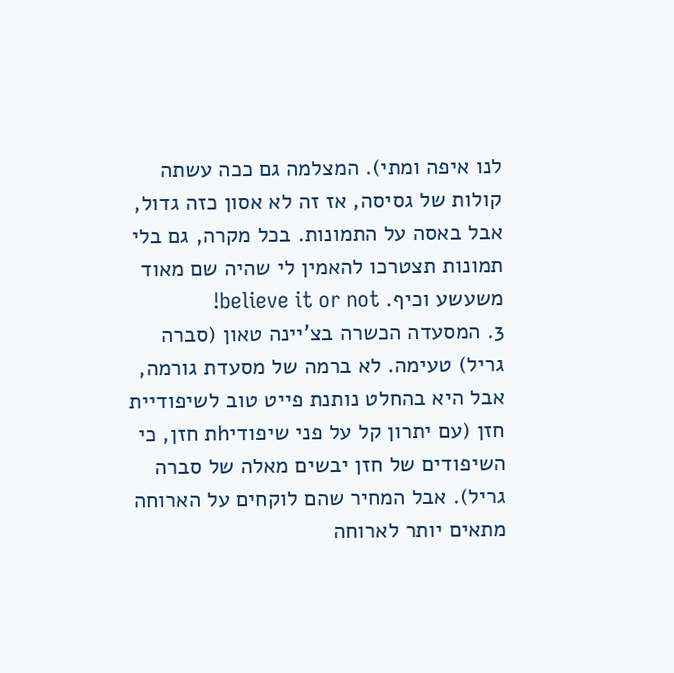לנו איפה ומתי). המצלמה גם ככה עשתה קולות של גסיסה, אז זה לא אסון כזה גדול, אבל באסה על התמונות. בכל מקרה, גם בלי תמונות תצטרכו להאמין לי שהיה שם מאוד משעשע וכיף. believe it or not!
3. המסעדה הכשרה בצ'יינה טאון (סברה גריל) טעימה. לא ברמה של מסעדת גורמה, אבל היא בהחלט נותנת פייט טוב לשיפודיית חזן (עם יתרון קל על פני שיפודיhת חזן, כי השיפודים של חזן יבשים מאלה של סברה גריל). אבל המחיר שהם לוקחים על הארוחה מתאים יותר לארוחה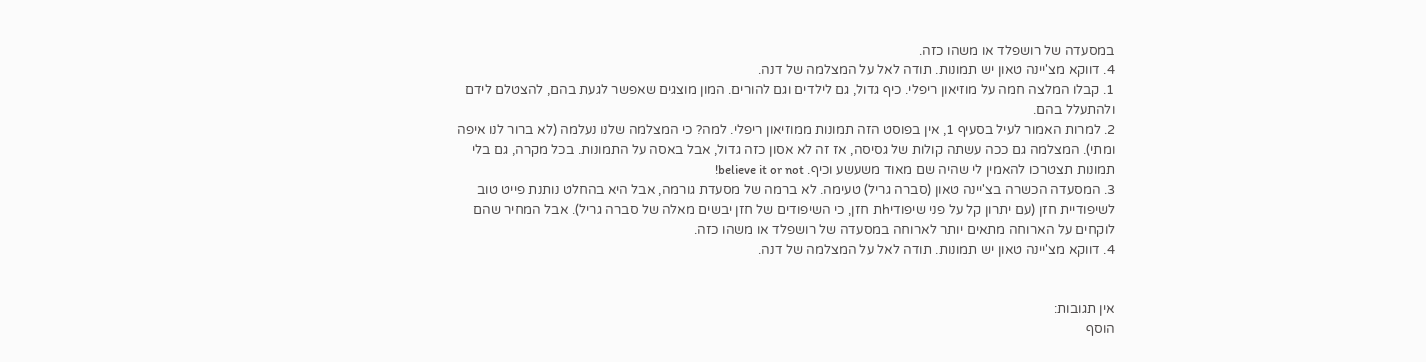במסעדה של רושפלד או משהו כזה.
4. דווקא מצ'יינה טאון יש תמונות. תודה לאל על המצלמה של דנה.
1. קבלו המלצה חמה על מוזיאון ריפלי. כיף גדול, גם לילדים וגם להורים. המון מוצגים שאפשר לגעת בהם, להצטלם לידם ולהתעלל בהם.
2. למרות האמור לעיל בסעיף 1, אין בפוסט הזה תמונות ממוזיאון ריפלי. למה? כי המצלמה שלנו נעלמה (לא ברור לנו איפה ומתי). המצלמה גם ככה עשתה קולות של גסיסה, אז זה לא אסון כזה גדול, אבל באסה על התמונות. בכל מקרה, גם בלי תמונות תצטרכו להאמין לי שהיה שם מאוד משעשע וכיף. believe it or not!
3. המסעדה הכשרה בצ'יינה טאון (סברה גריל) טעימה. לא ברמה של מסעדת גורמה, אבל היא בהחלט נותנת פייט טוב לשיפודיית חזן (עם יתרון קל על פני שיפודיhת חזן, כי השיפודים של חזן יבשים מאלה של סברה גריל). אבל המחיר שהם לוקחים על הארוחה מתאים יותר לארוחה במסעדה של רושפלד או משהו כזה.
4. דווקא מצ'יינה טאון יש תמונות. תודה לאל על המצלמה של דנה.


אין תגובות:
הוסף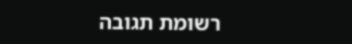רשומת תגובה